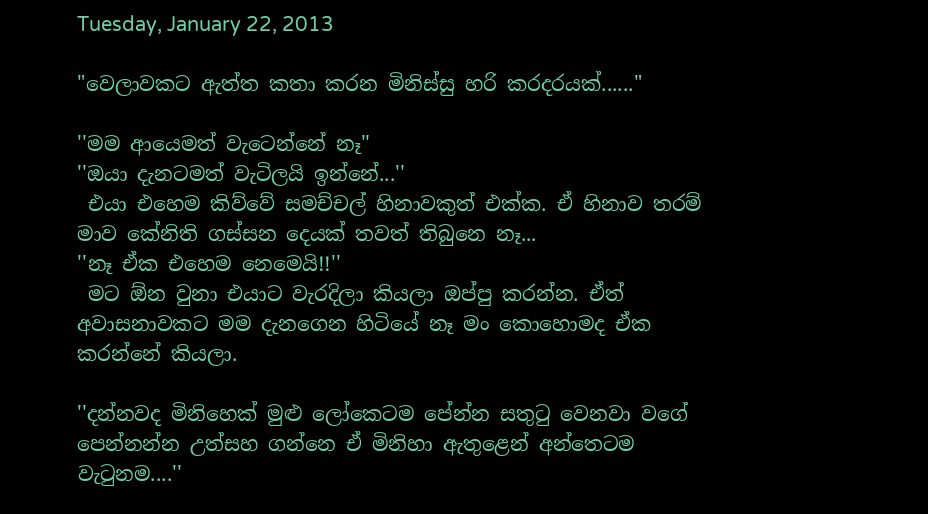Tuesday, January 22, 2013

"වෙලාවකට ඇත්ත කතා කරන මිනිස්සු හරි කරදරයක්......"

''මම ආයෙමත් වැටෙන්නේ නෑ''
''ඔයා දැනටමත් වැටිලයි ඉන්නේ...''
 එයා එහෙම කිව්වේ සමච්චල් හිනාවකුත් එක්ක. ඒ හිනාව තරම් මාව කේනිති ගස්සන දෙයක් තවත් තිබුනෙ නෑ...
''නෑ ඒක එහෙම නෙමෙයි!!''
 මට ඕන වුනා එයාට වැරදිලා කියලා ඔප්පු කරන්න. ඒත් අවාසනාවකට මම දැනගෙන හිටියේ නෑ මං කොහොමද ඒක කරන්නේ කියලා.

''දන්නවද මිනිහෙක් මුළු ලෝකෙටම පේන්න සතුටු වෙනවා වගේ පෙන්නන්න උත්සහ ගන්නෙ ඒ මිනිහා ඇතුළෙන් අන්තෙටම වැටුනම....''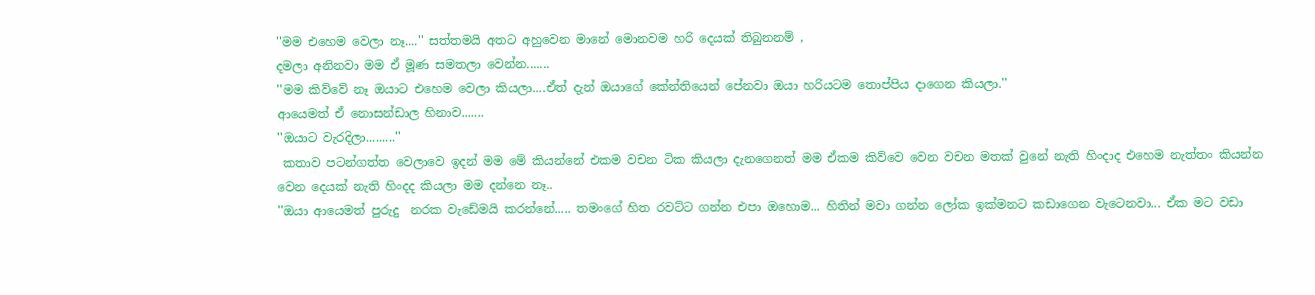''මම එහෙම වෙලා නෑ....'' සත්තමයි අතට අහුවෙන මානේ මොනවම හරි දෙයක් තිබුනනම් ,
දමලා අනිනවා මම ඒ මූණ සමතලා වෙන්න.......
''මම කිව්වේ නෑ ඔයාට එහෙම වෙලා කියලා....ඒත් දැන් ඔයාගේ කේන්තියෙන් පේනවා ඔයා හරියටම තොප්පිය දාගෙන කියලා.''
ආයෙමත් ඒ නොසන්ඩාල හිනාව.......
''ඔයාට වැරදිලා.........''
 කතාව පටන්ගත්ත වෙලාවෙ ඉදන් මම මේ කියන්නේ එකම වචන ටික කියලා දැනගෙනත් මම ඒකම කිව්වෙ වෙන වචන මතක් වුනේ නැති හිංදාද එහෙම නැත්තං කියන්න වෙන දෙයක් නැති හිංදද කියලා මම දන්නෙ නෑ..
''ඔයා ආයෙමත් පුරුදු  නරක වැඩේමයි කරන්නේ..... තමංගේ හිත රවට්ට ගන්න එපා ඔහොම... හිතින් මවා ගන්න ලෝක ඉක්මනට කඩාගෙන වැටෙනවා... ඒක මට වඩා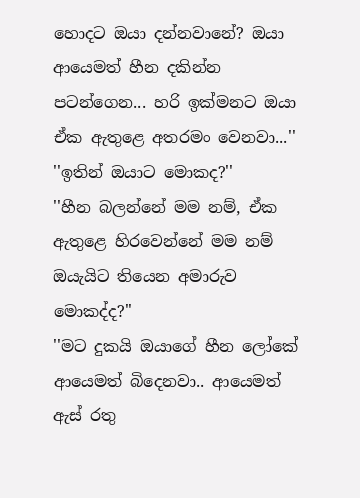හොදට ඔයා දන්නවානේ? ඔයා ආයෙමත් හීන දකින්න පටන්ගෙන... හරි ඉක්මනට ඔයා ඒක ඇතුළෙ අතරමං වෙනවා...''
''ඉතින් ඔයාට මොකද?''
''හීන බලන්නේ මම නම්, ඒක ඇතුළෙ හිරවෙන්නේ මම නම් ඔයැයිට තියෙන අමාරුව මොකද්ද?''
''මට දුකයි ඔයාගේ හීන ලෝකේ ආයෙමත් බිදෙනවා.. ආයෙමත් ඇස් රතු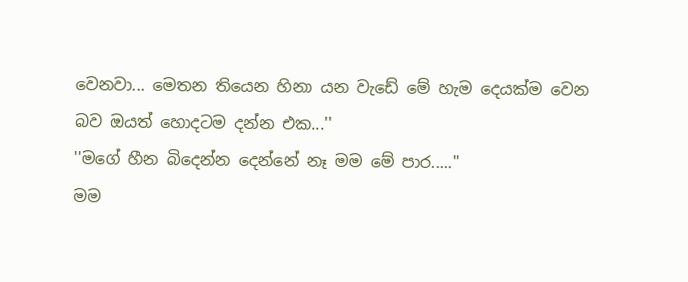වෙනවා... මෙතන තියෙන හිනා යන වැඩේ මේ හැම දෙයක්ම වෙන බව ඔයත් හොදටම දන්න එක...''
''මගේ හීන බිදෙන්න දෙන්නේ නෑ මම මේ පාර.....''
මම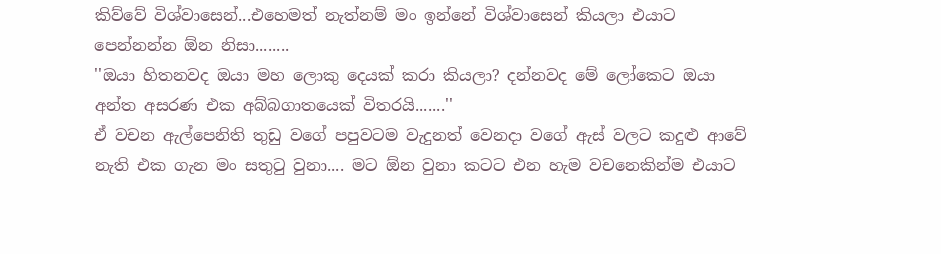කිව්වේ විශ්වාසෙන්...එහෙමත් නැත්නම් මං ඉන්නේ විශ්වාසෙන් කියලා එයාට පෙන්නන්න ඕන නිසා........
''ඔයා හිතනවද ඔයා මහ ලොකු දෙයක් කරා කියලා? දන්නවද මේ ලෝකෙට ඔයා අන්ත අසරණ එක අබ්බගාතයෙක් විතරයි.......''
ඒ වචන ඇල්පෙනිති තුඩු වගේ පපුවටම වැදුනත් වෙනදා වගේ ඇස් වලට කදුළු ආවේ නැති එක ගැන මං සතුටු වුනා.... මට ඕන වුනා කටට එන හැම වචනෙකින්ම එයාට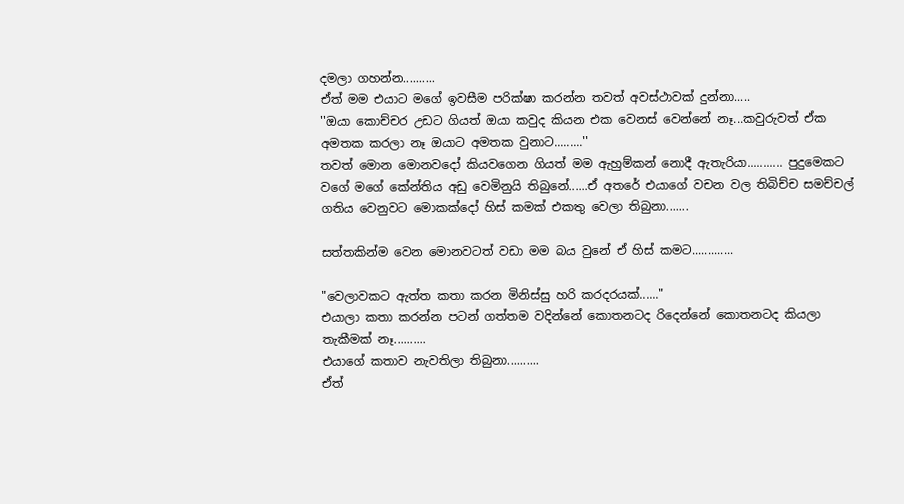දමලා ගහන්න..........
ඒත් මම එයාට මගේ ඉවසීම පරික්ෂා කරන්න තවත් අවස්ථාවක් දුන්නා.....
''ඔයා කොච්චර උඩට ගියත් ඔයා කවුද කියන එක වෙනස් වෙන්නේ නෑ...කවුරුවත් ඒක අමතක කරලා නෑ ඔයාට අමතක වුනාට.........''
තවත් මොන මොනවදෝ කියවගෙන ගියත් මම ඇහුම්කන් නොදී ඇතැරියා........... පුදුමෙකට වගේ මගේ කේන්තිය අඩු වෙමිනුයි තිබුනේ......ඒ අතරේ එයාගේ වචන වල තිබිච්ච සමච්චල් ගතිය වෙනුවට මොකක්දෝ හිස් කමක් එකතු වෙලා තිබුනා.......

සත්තකින්ම වෙන මොනවටත් වඩා මම බය වුනේ ඒ හිස් කමට.............

"වෙලාවකට ඇත්ත කතා කරන මිනිස්සු හරි කරදරයක්......"
එයාලා කතා කරන්න පටන් ගත්තම වදින්නේ කොතනටද රිදෙන්නේ කොතනටද කියලා තැකීමක් නෑ..........
එයාගේ කතාව නැවතිලා තිබුනා..........
ඒත්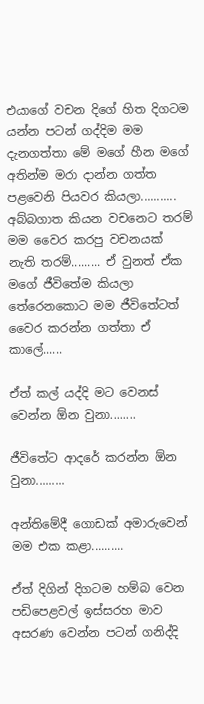එයාගේ වචන දිගේ හිත දිගටම යන්න පටන් ගද්දිම මම දැනගත්තා මේ මගේ හීන මගේ අතින්ම මරා දාන්න ගත්ත පළවෙනි පියවර කියලා...........
අබ්බගාත කියන වචනෙට තරම් මම වෛර කරපු වචනයක් නැති තරම්......... ඒ වුනත් ඒක මගේ ජීවිතේම කියලා තේරෙනකොට මම ජීවිතේටත් වෛර කරන්න ගත්තා ඒ කාලේ......

ඒත් කල් යද්දි මට වෙනස් වෙන්න ඕන වුනා........

ජීවිතේට ආදරේ කරන්න ඕන වුනා.........

අන්තිමේදී ගොඩක් අමාරුවෙන් මම එක කළා..........

ඒත් දිගින් දිගටම හම්බ වෙන  පඩිපෙළවල් ඉස්සරහ මාව අසරණ වෙන්න පටන් ගනිද්දි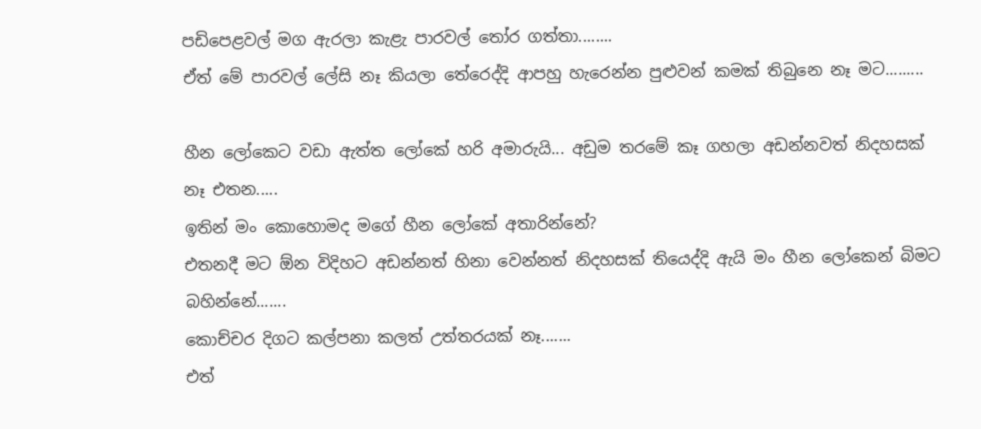පඩිපෙළවල් මග ඇරලා කැළැ පාරවල් තෝර ගත්තා........
ඒත් මේ පාරවල් ලේසි නෑ කියලා තේරෙද්දි ආපහු හැරෙන්න පුළුවන් කමක් තිබුනෙ නෑ මට.........

හීන ලෝකෙට වඩා ඇත්ත ලෝකේ හරි අමාරුයි... අඩුම තරමේ කෑ ගහලා අඩන්නවත් නිදහසක් නෑ එතන.....
ඉතින් මං කොහොමද මගේ හීන ලෝකේ අතාරින්නේ?
එතනදී මට ඕන විදිහට අඩන්නත් හිනා වෙන්නත් නිදහසක් තියෙද්දි ඇයි මං හීන ලෝකෙන් බිමට බහින්නේ.......
කොච්චර දිගට කල්පනා කලත් උත්තරයක් නෑ.......
එත්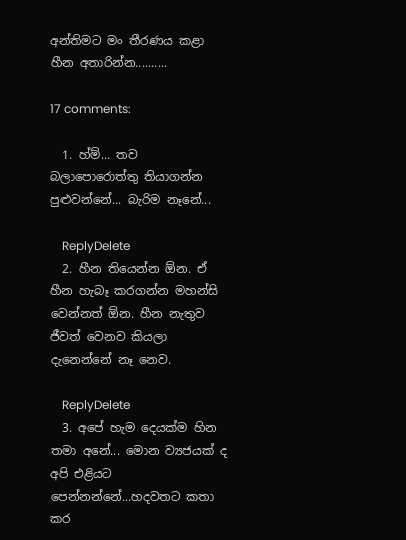අන්තිමට මං තීරණය කළා හීන අතාරින්න..........

17 comments:

  1. හ්ම්... තව බලාපොරොත්තු තියාගන්න පුළුවන්නේ... බැරිම නෑනේ...

    ReplyDelete
  2. හීන තියෙන්න ඕන. ඒ හීන හැබෑ කරගන්න මහන්සි වෙන්නත් ඕන. හීන නැතුව ජීවත් වෙනව කියලා දැනෙන්නේ නෑ නෙව.

    ReplyDelete
  3. අපේ හැම දෙයක්ම හින තමා අනේ... මොන ව්‍යජයක් ද අපි එළියට පෙන්නන්නේ...හදවතට කතා කර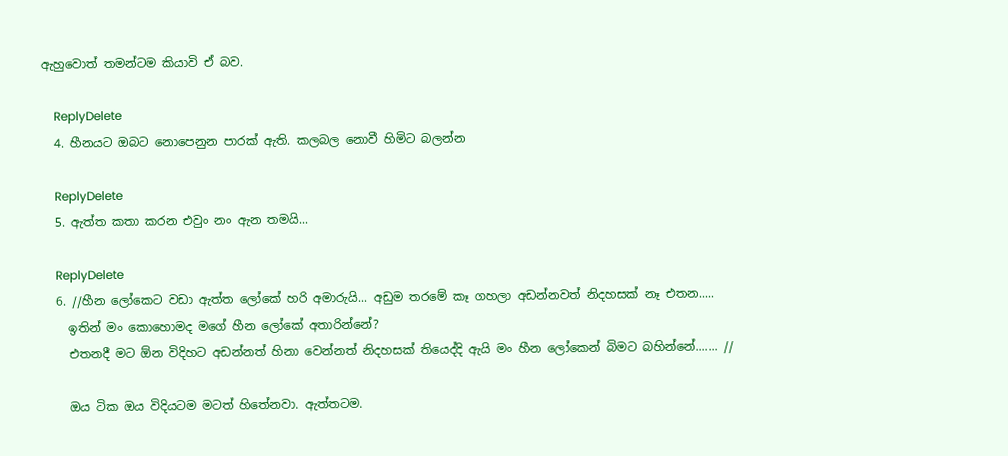ඇහුවොත් තමන්ටම කියාවි ඒ බව.

    ReplyDelete
  4. හීනයට ඔබට නොපෙනුන පාරක් ඇති. කලබල නොවී හිමිට බලන්න

    ReplyDelete
  5. ඇත්ත කතා කරන එවුං නං ඇන තමයි...

    ReplyDelete
  6. //හීන ලෝකෙට වඩා ඇත්ත ලෝකේ හරි අමාරුයි... අඩුම තරමේ කෑ ගහලා අඩන්නවත් නිදහසක් නෑ එතන.....
    ඉතින් මං කොහොමද මගේ හීන ලෝකේ අතාරින්නේ?
    එතනදී මට ඕන විදිහට අඩන්නත් හිනා වෙන්නත් නිදහසක් තියෙද්දි ඇයි මං හීන ලෝකෙන් බිමට බහින්නේ....... //

    ඔය ටික ඔය විදියටම මටත් හිතේනවා. ඇත්තටම.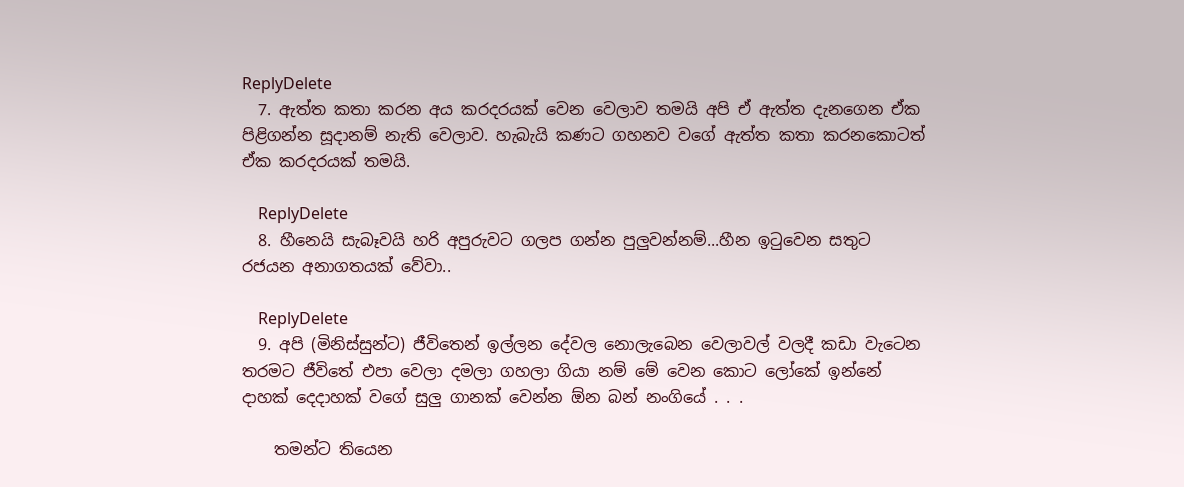ReplyDelete
  7. ඇත්ත කතා කරන අය කරදරයක් වෙන වෙලාව තමයි අපි ඒ ඇත්ත දැනගෙන ඒක පිළිගන්න සූදානම් නැති වෙලාව. හැබැ‍යි කණට ගහනව වගේ ඇත්ත කතා කරනකොටත් ඒක කරදරයක් තමයි.

    ReplyDelete
  8. හීනෙයි සැබෑවයි හරි අපුරුවට ගලප ගන්න පුලුවන්නම්...හීන ඉටුවෙන සතුට රජයන අනාගතයක් වේවා..

    ReplyDelete
  9. අපි (මිනිස්සුන්ට) ජීවිතෙන් ඉල්ලන දේවල නොලැබෙන වෙලාවල් වලදී කඩා වැටෙන තරමට ජීවිතේ එපා වෙලා දමලා ගහලා ගියා නම් මේ වෙන කොට ලෝකේ ඉන්නේ දාහක් දෙදාහක් වගේ සුලු ගානක් වෙන්න ඕන බන් නංගියේ . . .

    තමන්ට තියෙන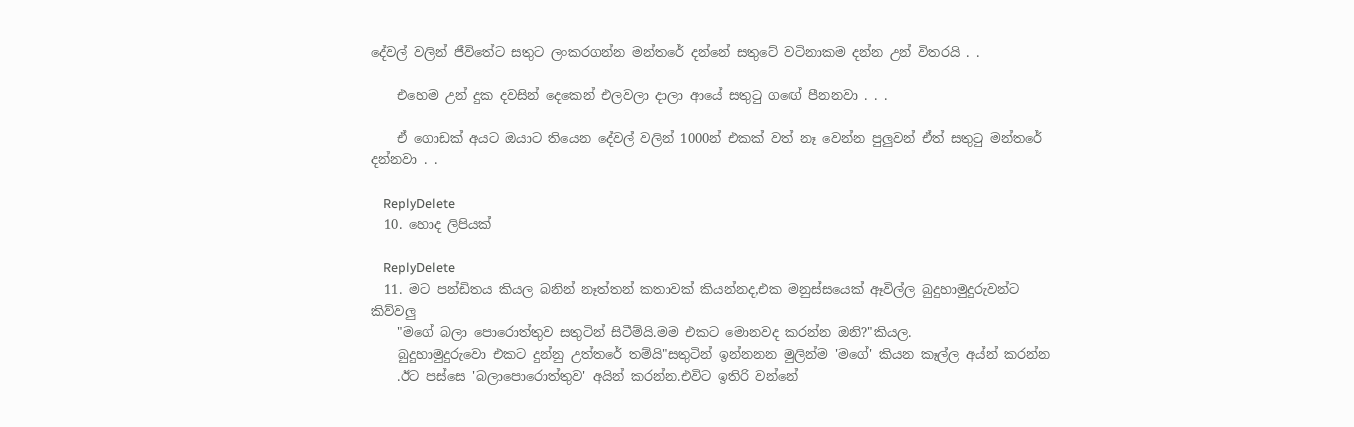දේවල් වලින් ජීවිතේට සතුට ලංකරගන්න මන්තරේ දන්නේ සතුටේ වටිනාකම දන්න උන් විතරයි . .

    එහෙම උන් දුක දවසින් දෙකෙන් එලවලා දාලා ආයේ සතුටු ගඟේ පීනනවා . . .

    ඒ ගොඩක් අයට ඔයාට තියෙන දේවල් වලින් 1000න් එකක් වත් නෑ වෙන්න පුලුවන් ඒත් සතුටු මන්තරේ දන්නවා . .

    ReplyDelete
  10. හොද ලිපියක්

    ReplyDelete
  11. මට පන්ඩිතය කියල බනින් නෑත්තන් කතාවක් කියන්නද,එක මනුස්සයෙක් ඈවිල්ල බුදුහාමුදුරුවන්ට කිව්වලු
    "මගේ බලා පොරොත්තුව සතුටින් සිටීම්යි.මම එකට මොනවද කරන්න ඔනි?"කියල.
    බුදුහාමුදුරුවො එකට දුන්නු උත්තරේ තම්යි"සතුටින් ඉන්නනන මුලින්ම 'මගේ' කියන කෑල්ල අය්න් කරන්න
    .ඊට පස්සෙ 'බලාපොරොත්තුව' අයින් කරන්න.එවිට ඉතිරි වන්නේ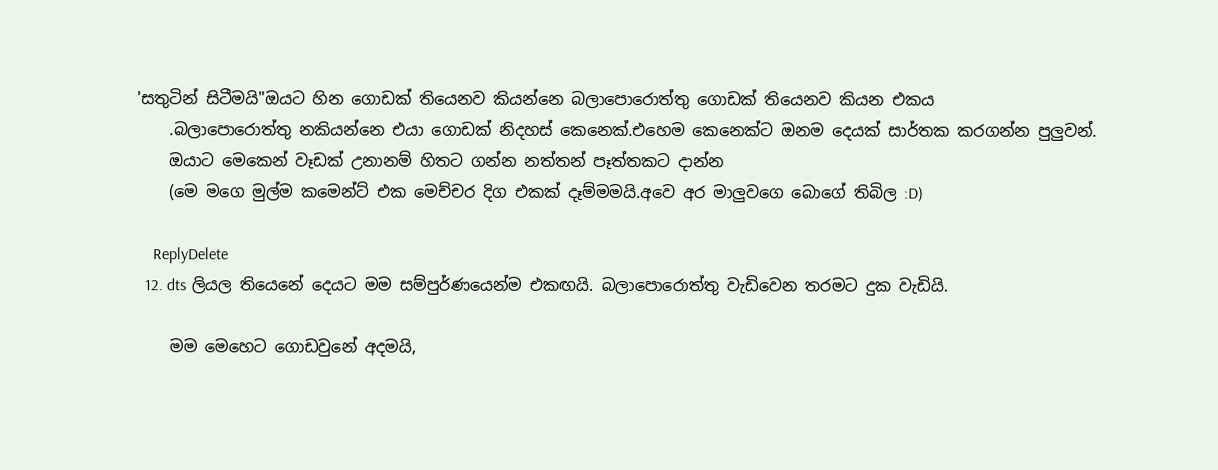'සතුටින් සිටීමයි"ඔයට හින ගොඩක් තියෙනව කියන්නෙ බලාපොරොත්තු ගොඩක් තියෙනව කියන එකය
    .බලාපොරොත්තු නකියන්නෙ එයා ගොඩක් නිදහස් කෙනෙක්.එහෙම කෙනෙක්ට ඔනම දෙයක් සාර්තක කරගන්න පුලුවන්.
    ඔයාට මෙකෙන් වෑඩක් උනානම් හිතට ගන්න නත්තන් පෑත්තකට දාන්න
    (මෙ මගෙ මුල්ම කමෙන්ට් එක මෙච්චර දිග එකක් දෑම්මමයි.අවෙ අර මාලුවගෙ බොගේ තිබිල :D)

    ReplyDelete
  12. dts ලියල තියෙනේ දෙයට මම සම්පුර්ණයෙන්ම එකඟයි. බලාපොරොත්තු වැඩිවෙන තරමට දුක වැඩියි.

    මම මෙහෙට ගොඩවුනේ අදමයි,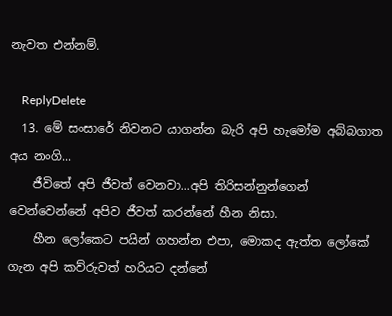නැවත එන්නම්.

    ReplyDelete
  13. මේ සංසාරේ නිවනට යාගන්න බැරි අපි හැමෝම අබ්බගාත අය නංගි...
    ජීවිතේ අපි ජීවත් වෙනවා...අපි තිරිසන්නුන්ගෙන් වෙන්වෙන්නේ අපිව ජීවත් කරන්නේ හීන නිසා.
    හීන ලෝකෙට පයින් ගහන්න එපා, මොකද ඇත්ත ලෝකේ ගැන අපි කව්රුවත් හරියට දන්නේ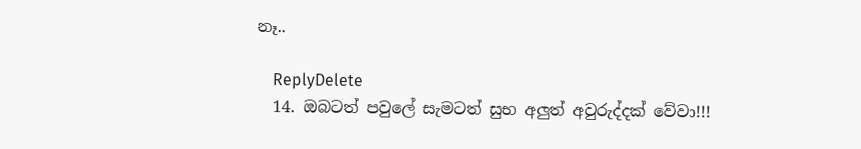නෑ..

    ReplyDelete
  14. ඔබටත් පවුලේ සැමටත් සුභ අලුත් අවුරුද්දක් වේවා!!!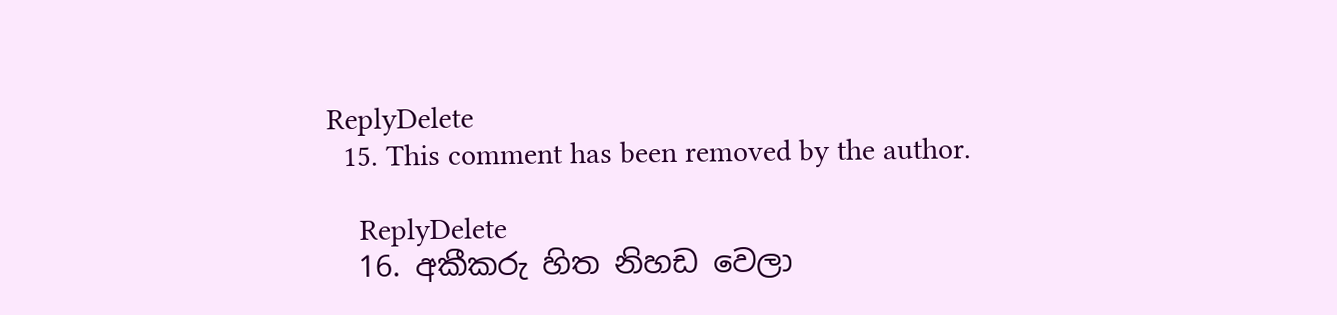ReplyDelete
  15. This comment has been removed by the author.

    ReplyDelete
  16. අකීකරු හිත නිහඩ වෙලා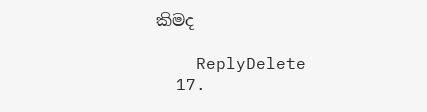කිමද

    ReplyDelete
  17.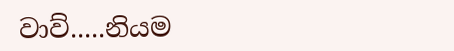වාව්.....නියම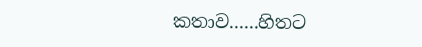කතාව......හිතට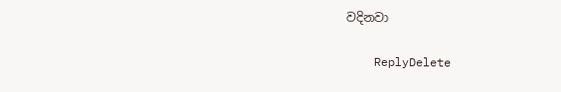වදිනවා

    ReplyDelete